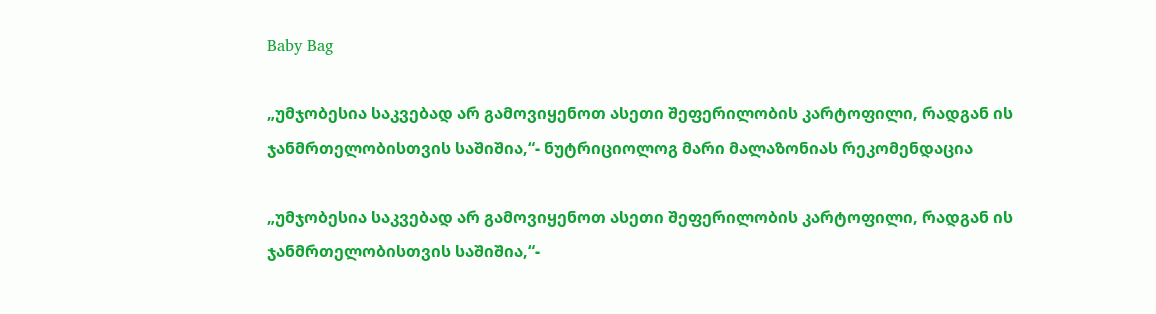Baby Bag

„უმჯობესია საკვებად არ გამოვიყენოთ ასეთი შეფერილობის კარტოფილი, რადგან ის ჯანმრთელობისთვის საშიშია,“- ნუტრიციოლოგ მარი მალაზონიას რეკომენდაცია

„უმჯობესია საკვებად არ გამოვიყენოთ ასეთი შეფერილობის კარტოფილი, რადგან ის ჯანმრთელობისთვის საშიშია,“-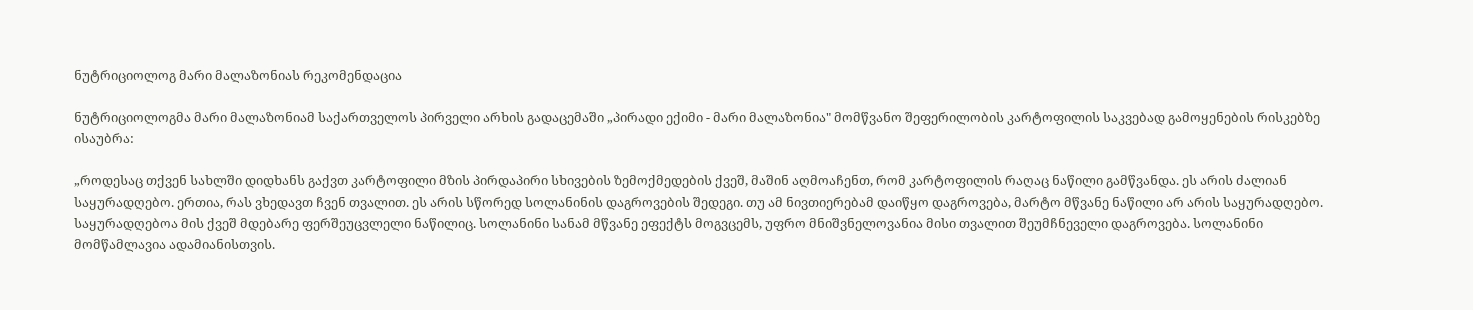ნუტრიციოლოგ მარი მალაზონიას რეკომენდაცია

ნუტრიციოლოგმა მარი მალაზონიამ საქართველოს პირველი არხის გადაცემაში „პირადი ექიმი - მარი მალაზონია" მომწვანო შეფერილობის კარტოფილის საკვებად გამოყენების რისკებზე ისაუბრა:

„როდესაც თქვენ სახლში დიდხანს გაქვთ კარტოფილი მზის პირდაპირი სხივების ზემოქმედების ქვეშ, მაშინ აღმოაჩენთ, რომ კარტოფილის რაღაც ნაწილი გამწვანდა. ეს არის ძალიან საყურადღებო. ერთია, რას ვხედავთ ჩვენ თვალით. ეს არის სწორედ სოლანინის დაგროვების შედეგი. თუ ამ ნივთიერებამ დაიწყო დაგროვება, მარტო მწვანე ნაწილი არ არის საყურადღებო. საყურადღებოა მის ქვეშ მდებარე ფერშეუცვლელი ნაწილიც. სოლანინი სანამ მწვანე ეფექტს მოგვცემს, უფრო მნიშვნელოვანია მისი თვალით შეუმჩნეველი დაგროვება. სოლანინი მომწამლავია ადამიანისთვის.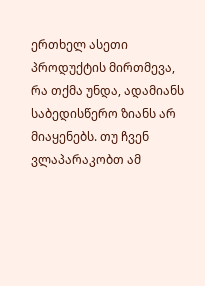ერთხელ ასეთი პროდუქტის მირთმევა, რა თქმა უნდა, ადამიანს საბედისწერო ზიანს არ მიაყენებს. თუ ჩვენ ვლაპარაკობთ ამ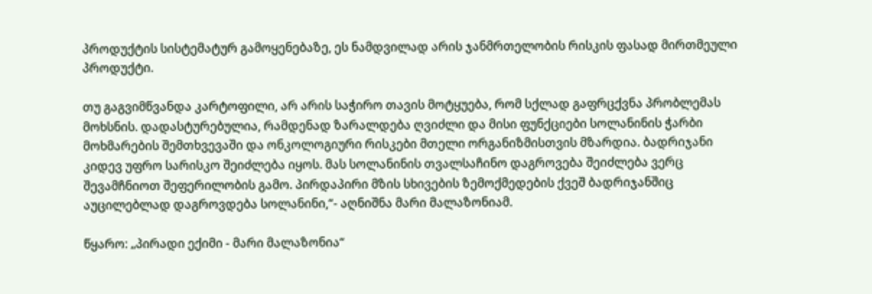პროდუქტის სისტემატურ გამოყენებაზე, ეს ნამდვილად არის ჯანმრთელობის რისკის ფასად მირთმეული პროდუქტი.

თუ გაგვიმწვანდა კარტოფილი, არ არის საჭირო თავის მოტყუება, რომ სქლად გაფრცქვნა პრობლემას მოხსნის. დადასტურებულია, რამდენად ზარალდება ღვიძლი და მისი ფუნქციები სოლანინის ჭარბი მოხმარების შემთხვევაში და ონკოლოგიური რისკები მთელი ორგანიზმისთვის მზარდია. ბადრიჯანი კიდევ უფრო სარისკო შეიძლება იყოს. მას სოლანინის თვალსაჩინო დაგროვება შეიძლება ვერც შევამჩნიოთ შეფერილობის გამო. პირდაპირი მზის სხივების ზემოქმედების ქვეშ ბადრიჯანშიც აუცილებლად დაგროვდება სოლანინი,“- აღნიშნა მარი მალაზონიამ.

წყარო: „პირადი ექიმი - მარი მალაზონია“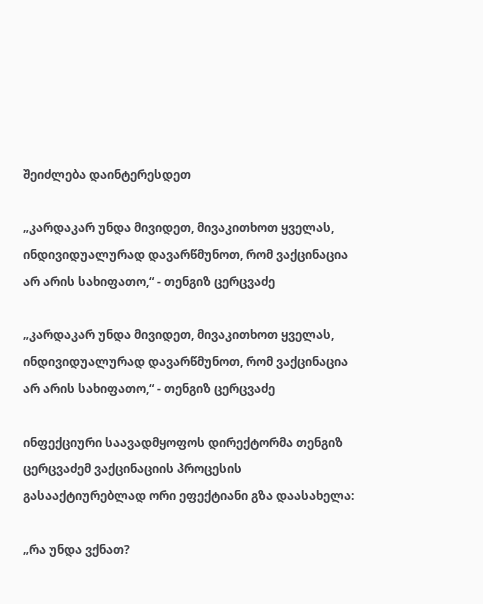შეიძლება დაინტერესდეთ

„კარდაკარ უნდა მივიდეთ, მივაკითხოთ ყველას, ინდივიდუალურად დავარწმუნოთ, რომ ვაქცინაცია არ არის სახიფათო,“ - თენგიზ ცერცვაძე

„კარდაკარ უნდა მივიდეთ, მივაკითხოთ ყველას, ინდივიდუალურად დავარწმუნოთ, რომ ვაქცინაცია არ არის სახიფათო,“ - თენგიზ ცერცვაძე

ინფექციური საავადმყოფოს დირექტორმა თენგიზ ცერცვაძემ ვაქცინაციის პროცესის გასააქტიურებლად ორი ეფექტიანი გზა დაასახელა:

„რა უნდა ვქნათ?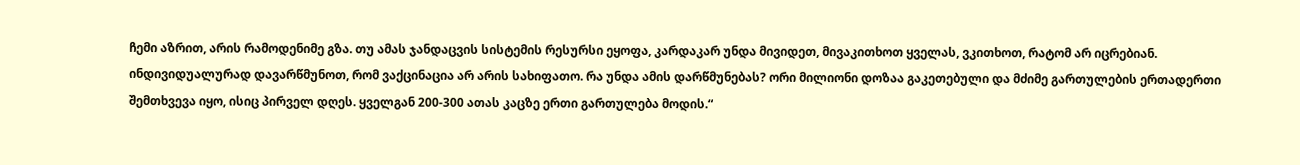ჩემი აზრით, არის რამოდენიმე გზა. თუ ამას ჯანდაცვის სისტემის რესურსი ეყოფა, კარდაკარ უნდა მივიდეთ, მივაკითხოთ ყველას, ვკითხოთ, რატომ არ იცრებიან. ინდივიდუალურად დავარწმუნოთ, რომ ვაქცინაცია არ არის სახიფათო. რა უნდა ამის დარწმუნებას? ორი მილიონი დოზაა გაკეთებული და მძიმე გართულების ერთადერთი შემთხვევა იყო, ისიც პირველ დღეს. ყველგან 200-300 ათას კაცზე ერთი გართულება მოდის.“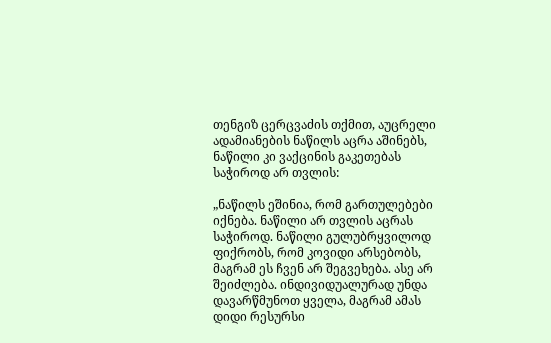თენგიზ ცერცვაძის თქმით, აუცრელი ადამიანების ნაწილს აცრა აშინებს, ნაწილი კი ვაქცინის გაკეთებას საჭიროდ არ თვლის:

„ნაწილს ეშინია, რომ გართულებები იქნება. ნაწილი არ თვლის აცრას საჭიროდ. ნაწილი გულუბრყვილოდ ფიქრობს, რომ კოვიდი არსებობს, მაგრამ ეს ჩვენ არ შეგვეხება. ასე არ შეიძლება. ინდივიდუალურად უნდა დავარწმუნოთ ყველა, მაგრამ ამას დიდი რესურსი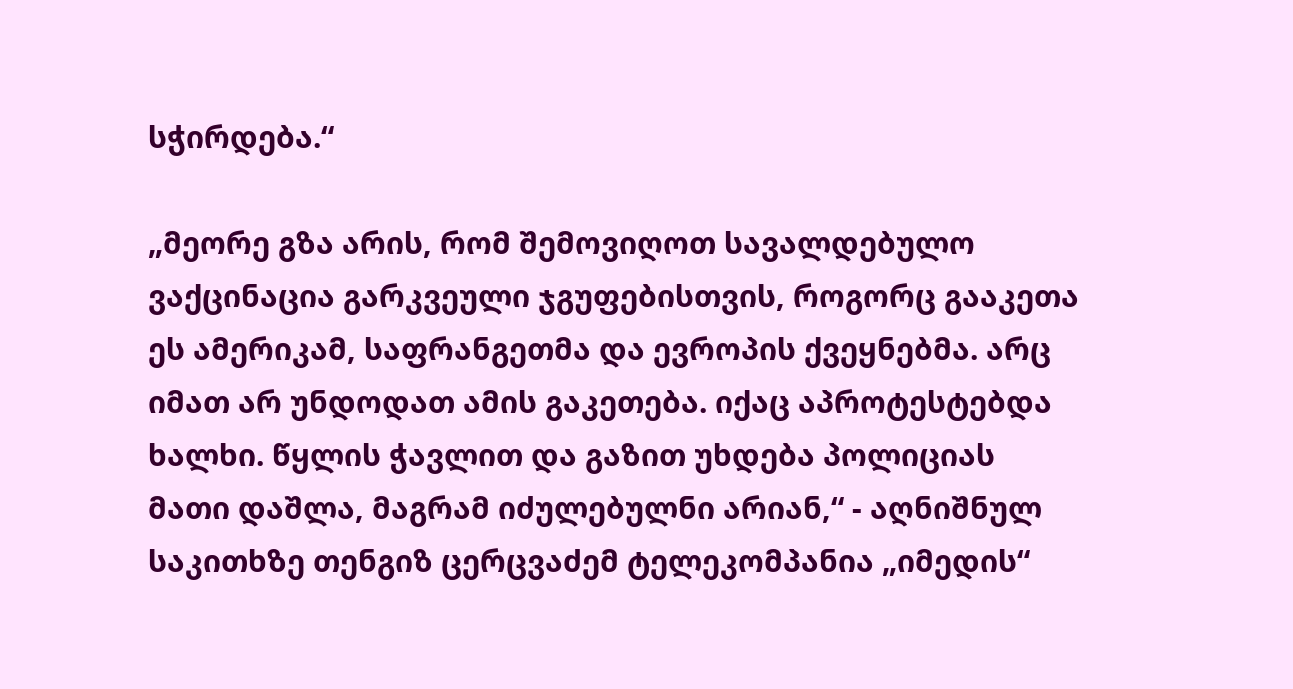სჭირდება.“

„მეორე გზა არის, რომ შემოვიღოთ სავალდებულო ვაქცინაცია გარკვეული ჯგუფებისთვის, როგორც გააკეთა ეს ამერიკამ, საფრანგეთმა და ევროპის ქვეყნებმა. არც იმათ არ უნდოდათ ამის გაკეთება. იქაც აპროტესტებდა ხალხი. წყლის ჭავლით და გაზით უხდება პოლიციას მათი დაშლა, მაგრამ იძულებულნი არიან,“ - აღნიშნულ საკითხზე თენგიზ ცერცვაძემ ტელეკომპანია „იმედის“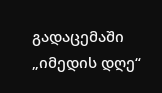გადაცემაში „იმედის დღე“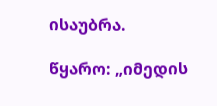ისაუბრა.

წყარო: „იმედის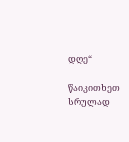დღე“

წაიკითხეთ სრულად